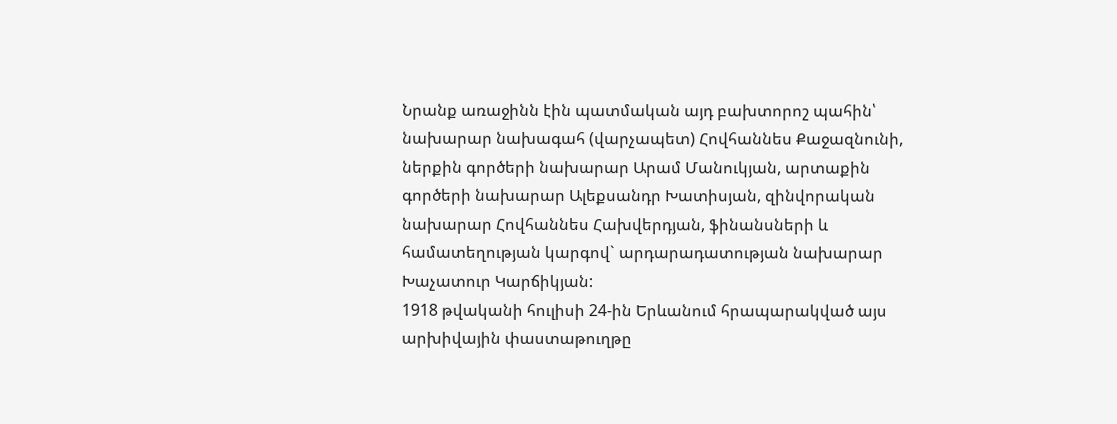Նրանք առաջինն էին պատմական այդ բախտորոշ պահին՝ նախարար նախագահ (վարչապետ) Հովհաննես Քաջազնունի, ներքին գործերի նախարար Արամ Մանուկյան, արտաքին գործերի նախարար Ալեքսանդր Խատիսյան, զինվորական նախարար Հովհաննես Հախվերդյան, ֆինանսների և համատեղության կարգով` արդարադատության նախարար Խաչատուր Կարճիկյան:
1918 թվականի հուլիսի 24-ին Երևանում հրապարակված այս արխիվային փաստաթուղթը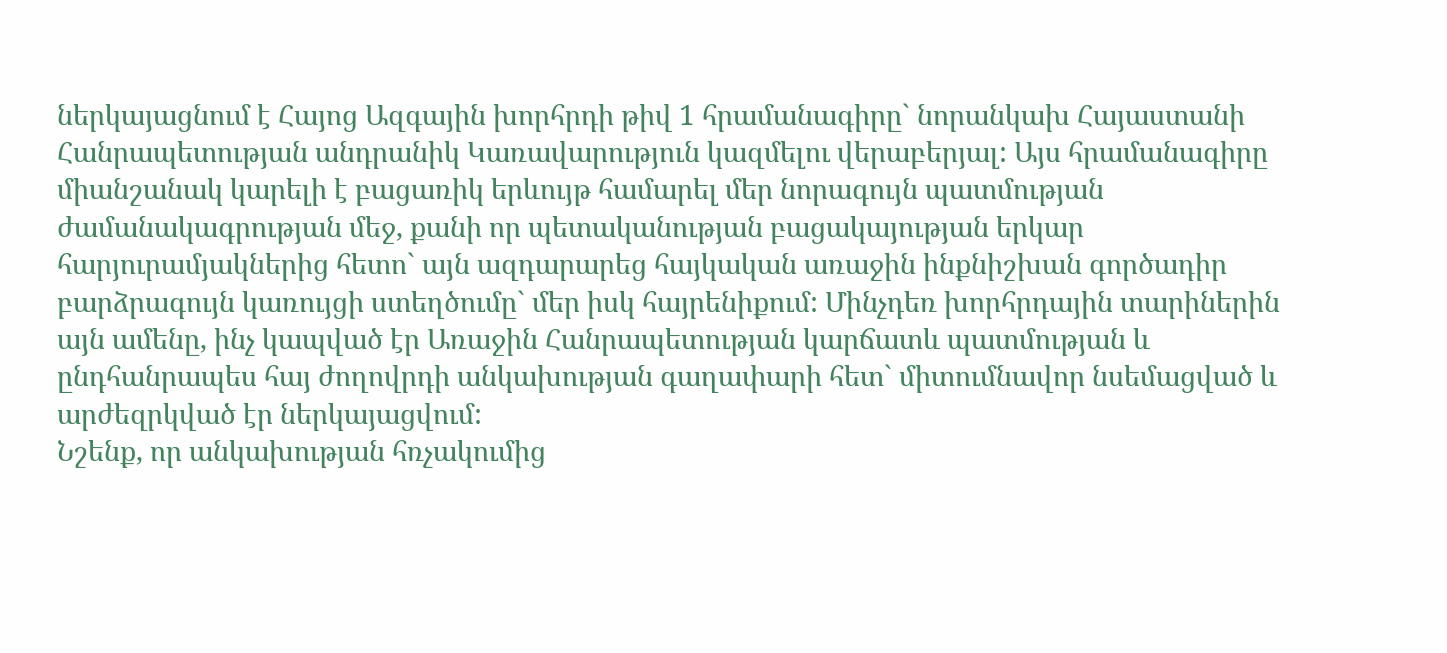ներկայացնում է Հայոց Ազգային խորհրդի թիվ 1 հրամանագիրը` նորանկախ Հայաստանի Հանրապետության անդրանիկ Կառավարություն կազմելու վերաբերյալ: Այս հրամանագիրը միանշանակ կարելի է բացառիկ երևույթ համարել մեր նորագույն պատմության ժամանակագրության մեջ, քանի որ պետականության բացակայության երկար հարյուրամյակներից հետո` այն ազդարարեց հայկական առաջին ինքնիշխան գործադիր բարձրագույն կառույցի ստեղծումը` մեր իսկ հայրենիքում: Մինչդեռ խորհրդային տարիներին այն ամենը, ինչ կապված էր Առաջին Հանրապետության կարճատև պատմության և ընդհանրապես հայ ժողովրդի անկախության գաղափարի հետ` միտումնավոր նսեմացված և արժեզրկված էր ներկայացվում:
Նշենք, որ անկախության հռչակումից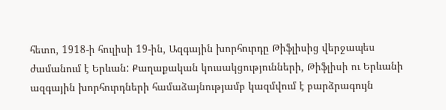հետո, 1918-ի հուլիսի 19-ին, Ազգային խորհուրդը Թիֆլիսից վերջապես ժամանում է Երևան: Քաղաքական կուսակցությունների, Թիֆլիսի ու Երևանի ազգային խորհուրդների համաձայնությամբ կազմվում է բարձրագույն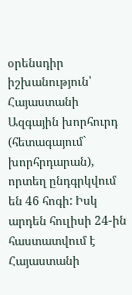օրենսդիր իշխանություն՝ Հայաստանի Ազգային խորհուրդ (հետագայում` խորհրդարան), որտեղ ընդգրկվում են 46 հոգի: Իսկ արդեն հուլիսի 24-ին հաստատվում է Հայաստանի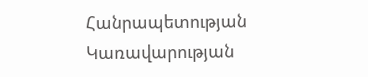Հանրապետության Կառավարության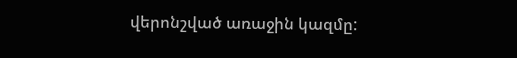վերոնշված առաջին կազմը: